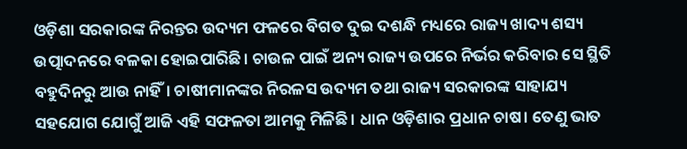ଓଡ଼ିଶା ସରକାରଙ୍କ ନିରନ୍ତର ଉଦ୍ୟମ ଫଳରେ ବିଗତ ଦୁଇ ଦଶନ୍ଧି ମଧ୍ୟରେ ରାଜ୍ୟ ଖାଦ୍ୟ ଶସ୍ୟ ଉତ୍ପାଦନରେ ବଳକା ହୋଇପାରିଛି। ଚାଉଳ ପାଇଁ ଅନ୍ୟ ରାଜ୍ୟ ଉପରେ ନିର୍ଭର କରିବାର ସେ ସ୍ଥିତି ବହୁଦିନରୁ ଆଉ ନାହିଁ। ଚାଷୀମାନଙ୍କର ନିରଳସ ଉଦ୍ୟମ ତଥା ରାଜ୍ୟ ସରକାରଙ୍କ ସାହାଯ୍ୟ ସହଯୋଗ ଯୋଗୁଁ ଆଜି ଏହି ସଫଳତା ଆମକୁ ମିଳିଛି। ଧାନ ଓଡ଼ିଶାର ପ୍ରଧାନ ଚାଷ। ତେଣୁ ଭାତ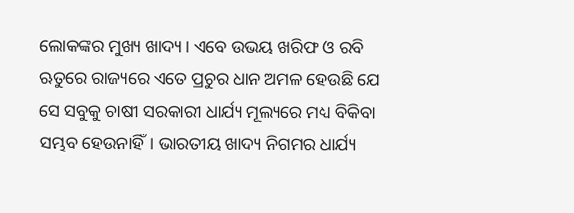ଲୋକଙ୍କର ମୁଖ୍ୟ ଖାଦ୍ୟ। ଏବେ ଉଭୟ ଖରିଫ ଓ ରବି ଋତୁରେ ରାଜ୍ୟରେ ଏତେ ପ୍ରଚୁର ଧାନ ଅମଳ ହେଉଛି ଯେ ସେ ସବୁକୁ ଚାଷୀ ସରକାରୀ ଧାର୍ଯ୍ୟ ମୂଲ୍ୟରେ ମଧ୍ୟ ବିକିବା ସମ୍ଭବ ହେଉନାହିଁ। ଭାରତୀୟ ଖାଦ୍ୟ ନିଗମର ଧାର୍ଯ୍ୟ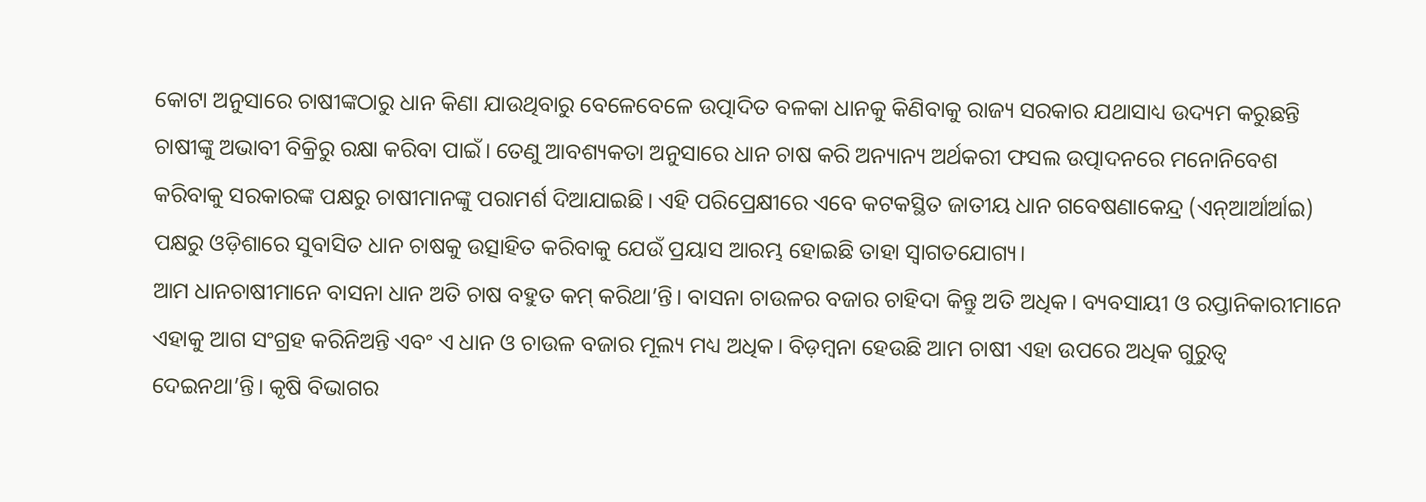କୋଟା ଅନୁସାରେ ଚାଷୀଙ୍କଠାରୁ ଧାନ କିଣା ଯାଉଥିବାରୁ ବେଳେବେଳେ ଉତ୍ପାଦିତ ବଳକା ଧାନକୁ କିଣିବାକୁ ରାଜ୍ୟ ସରକାର ଯଥାସାଧ୍ୟ ଉଦ୍ୟମ କରୁଛନ୍ତି ଚାଷୀଙ୍କୁ ଅଭାବୀ ବିକ୍ରିରୁ ରକ୍ଷା କରିବା ପାଇଁ। ତେଣୁ ଆବଶ୍ୟକତା ଅନୁସାରେ ଧାନ ଚାଷ କରି ଅନ୍ୟାନ୍ୟ ଅର୍ଥକରୀ ଫସଲ ଉତ୍ପାଦନରେ ମନୋନିବେଶ କରିବାକୁ ସରକାରଙ୍କ ପକ୍ଷରୁ ଚାଷୀମାନଙ୍କୁ ପରାମର୍ଶ ଦିଆଯାଇଛି। ଏହି ପରିପ୍ରେକ୍ଷୀରେ ଏବେ କଟକସ୍ଥିତ ଜାତୀୟ ଧାନ ଗବେଷଣାକେନ୍ଦ୍ର (ଏନ୍ଆର୍ଆର୍ଆଇ) ପକ୍ଷରୁ ଓଡ଼ିଶାରେ ସୁବାସିତ ଧାନ ଚାଷକୁ ଉତ୍ସାହିତ କରିବାକୁ ଯେଉଁ ପ୍ରୟାସ ଆରମ୍ଭ ହୋଇଛି ତାହା ସ୍ୱାଗତଯୋଗ୍ୟ।
ଆମ ଧାନଚାଷୀମାନେ ବାସନା ଧାନ ଅତି ଚାଷ ବହୁତ କମ୍ କରିଥା’ନ୍ତି। ବାସନା ଚାଉଳର ବଜାର ଚାହିଦା କିନ୍ତୁ ଅତି ଅଧିକ। ବ୍ୟବସାୟୀ ଓ ରପ୍ତାନିକାରୀମାନେ ଏହାକୁ ଆଗ ସଂଗ୍ରହ କରିନିଅନ୍ତି ଏବଂ ଏ ଧାନ ଓ ଚାଉଳ ବଜାର ମୂଲ୍ୟ ମଧ୍ୟ ଅଧିକ। ବିଡ଼ମ୍ବନା ହେଉଛି ଆମ ଚାଷୀ ଏହା ଉପରେ ଅଧିକ ଗୁରୁତ୍ୱ ଦେଇନଥା’ନ୍ତି। କୃଷି ବିଭାଗର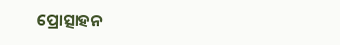ପ୍ରୋତ୍ସାହନ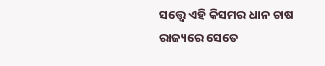ସତ୍ତ୍ବେ ଏହି କିସମର ଧାନ ଚାଷ ରାଜ୍ୟରେ ସେତେ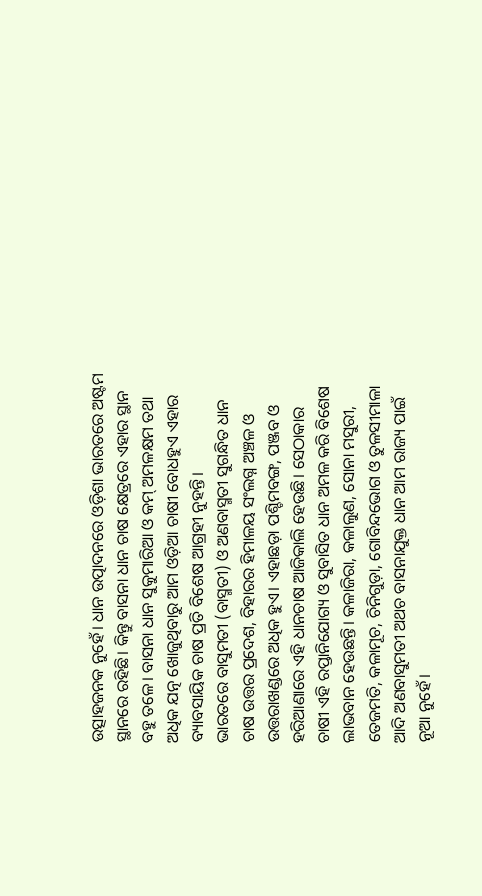ଉତ୍ସାହଜନକ ନୁହେଁ। ଧାନ ଉତ୍ପାଦନରେ ଓଡ଼ିଶା ଭାରତରେ ଅଷ୍ଟମ ସ୍ଥାନରେ ରହିଛି। କିନ୍ତୁ ବାସନା ଧାନ ଚାଷ କ୍ଷେତ୍ରରେ ଏହାର ସ୍ଥାନ ବହୁ ତଳେ। ବାସନା ଧାନ ସୁକୁମାରିଆ ଓ କମ୍ ଅମଳକ୍ଷମ ତଥା ଅଧିକ ଯତ୍ନ ଖୋଜୁଥିବାରୁ ଆମ ଓଡ଼ିଆ ଚାଷୀ ବୋଧହୁଏ ଏହାର ବ୍ୟାବସାୟିକ ଚାଷ ପ୍ରତି ବିଶେଷ ଆଗ୍ରହୀ ନୁହନ୍ତି।
ଭାରତରେ ବାସୁମତୀ (ବାସ୍ମତୀ) ଓ ଅଣବାସ୍ମତୀ ସୁଗନ୍ଧିତ ଧାନ ଚାଷ ଉତ୍ତର ପ୍ରଦେଶ, ବିହାରର ହିମାଳୟ ସଂଲଗ୍ନ ଅଞ୍ଚଳ ଓ ଉତ୍ତରାଖଣ୍ଡରେ ଅଧିକ ହୁଏ। ଏହାଛଡ଼ା ପଶ୍ଚିମବଙ୍ଗ, ପଞ୍ଜବ ଓ ହରିଆଣାରେ ଏହି ଧାନଚାଷ ଆଜିକାଲି ହେଉଛି। ସେଠାକାର ଚାଷୀ ଏହି ରପ୍ତାନିଯୋଗ୍ୟ ଓ ସୁବାସିତ ଧାନ ଅମଳ କରି ବିଶେଷ ଲାଭବାନ ହେଉଛନ୍ତି। କଳାଜିରା, କଳାଲୁଣ, ସୋନା ମସୁରୀ, ତେଜମତି, କଳାମୂଚ, ଚିନିଗୁଡ଼ା, ଗୋବିନ୍ଦଭୋଗ ଓ ତୁଳସୀମାଳା ଆଦି ଅଣବାସୁମତୀ ଅଥଚ ବାସନାଯୁକ୍ତ ଧାନ ଆମ ରାଜ୍ୟ ପାଇଁ ନୂଆ ନୁହେଁ।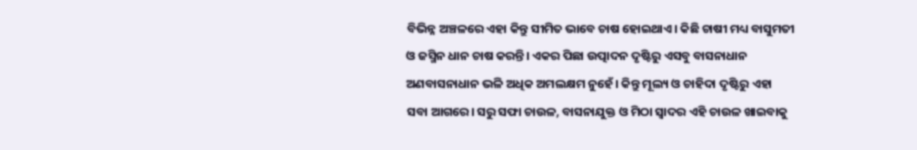ବିଭିନ୍ନ ଅଞ୍ଚଳରେ ଏହା କିନ୍ତୁ ସୀମିତ ଭାବେ ଚାଷ ହୋଇଥାଏ। କିଛି ଚାଷୀ ମଧ୍ୟ ବାସୁମତୀ ଓ ଜସ୍ମିନ ଧାନ ଚାଷ କରନ୍ତି। ଏକର ପିଛା ଉତ୍ପାଦନ ଦୃଷ୍ଟିରୁ ଏସବୁ ବାସନାଧାନ ଅଣବାସନାଧାନ ଭଳି ଅଧିକ ଅମଲକ୍ଷମ ନୁହେଁ। କିନ୍ତୁ ମୂଲ୍ୟ ଓ ଚାହିଦା ଦୃଷ୍ଟିରୁ ଏହା ସବା ଆଗରେ। ସରୁ ସଫା ଚାଉଳ, ବାସନାଯୁକ୍ତ ଓ ମିଠା ସ୍ୱାଦର ଏହି ଚାଉଳ ଖାଇବାକୁ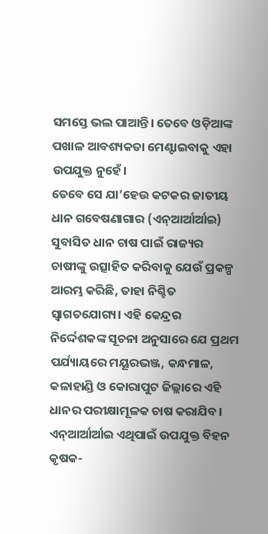ସମସ୍ତେ ଭଲ ପାଆନ୍ତି। ତେବେ ଓଡ଼ିଆଙ୍କ ପଖାଳ ଆବଶ୍ୟକତା ମେଣ୍ଟାଇବାକୁ ଏହା ଉପଯୁକ୍ତ ନୁହେଁ।
ତେବେ ସେ ଯା’ହେଉ କଟକର ଜାତୀୟ ଧାନ ଗବେଷଣାଗାର (ଏନ୍ଆର୍ଆର୍ଆଇ) ସୁବାସିତ ଧାନ ଚାଷ ପାଇଁ ରାଜ୍ୟର ଚାଷୀଙ୍କୁ ଉତ୍ସାହିତ କରିବାକୁ ଯେଉଁ ପ୍ରକଳ୍ପ ଆରମ୍ଭ କରିଛି, ତାହା ନିଶ୍ଚିତ ସ୍ୱାଗତଯୋଗ୍ୟ। ଏହି କେନ୍ଦ୍ରର ନିର୍ଦ୍ଦେଶକଙ୍କ ସୂଚନା ଅନୁସାରେ ଯେ ପ୍ରଥମ ପର୍ଯ୍ୟାୟରେ ମୟୂରଭଞ୍ଜ, କନ୍ଧମାଳ, କଳାହାଣ୍ଡି ଓ କୋରାପୁଟ ଜିଲ୍ଲାରେ ଏହି ଧାନର ପରୀକ୍ଷାମୂଳକ ଚାଷ କରାଯିବ। ଏନ୍ଆର୍ଆର୍ଆଇ ଏଥିପାଇଁ ଉପଯୁକ୍ତ ବିହନ କୃଷକ-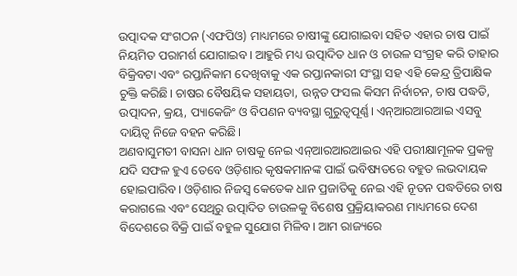ଉତ୍ପାଦକ ସଂଗଠନ (ଏଫପିଓ) ମାଧ୍ୟମରେ ଚାଷୀଙ୍କୁ ଯୋଗାଇବା ସହିତ ଏହାର ଚାଷ ପାଇଁ ନିୟମିତ ପରାମର୍ଶ ଯୋଗାଇବ। ଆହୁରି ମଧ୍ୟ ଉତ୍ପାଦିତ ଧାନ ଓ ଚାଉଳ ସଂଗ୍ରହ କରି ତାହାର ବିକ୍ରିବଟା ଏବଂ ରପ୍ତାନିକାମ ଦେଖିବାକୁ ଏକ ରପ୍ତାନକାରୀ ସଂସ୍ଥା ସହ ଏହି କେନ୍ଦ୍ର ତ୍ରିପାକ୍ଷିକ ଚୁକ୍ତି କରିଛି। ଚାଷର ବୈଷୟିକ ସହାୟତା, ଉନ୍ନତ ଫସଲ କିସମ ନିର୍ବାଚନ, ଚାଷ ପଦ୍ଧତି, ଉତ୍ପାଦନ, କ୍ରୟ, ପ୍ୟାକେଜିଂ ଓ ବିପଣନ ବ୍ୟବସ୍ଥା ଗୁରୁତ୍ୱପୂର୍ଣ୍ଣ। ଏନ୍ଆରଆରଆଇ ଏସବୁ ଦାୟିତ୍ୱ ନିଜେ ବହନ କରିଛି।
ଅଣବାସୁମତୀ ବାସନା ଧାନ ଚାଷକୁ ନେଇ ଏନ୍ଆରଆରଆଇର ଏହି ପରୀକ୍ଷାମୂଳକ ପ୍ରକଳ୍ପ ଯଦି ସଫଳ ହୁଏ ତେବେ ଓଡ଼ିଶାର କୃଷକମାନଙ୍କ ପାଇଁ ଭବିଷ୍ୟତରେ ବହୁତ ଲଭଦାୟକ ହୋଇପାରିବ। ଓଡ଼ିଶାର ନିଜସ୍ୱ କେତେକ ଧାନ ପ୍ରଜାତିକୁ ନେଇ ଏହି ନୂତନ ପଦ୍ଧତିରେ ଚାଷ କରାଗଲେ ଏବଂ ସେଥିରୁ ଉତ୍ପାଦିତ ଚାଉଳକୁ ବିଶେଷ ପ୍ରକ୍ରିୟାକରଣ ମାଧ୍ୟମରେ ଦେଶ ବିଦେଶରେ ବିକ୍ରି ପାଇଁ ବହୁଳ ସୁଯୋଗ ମିଳିବ। ଆମ ରାଜ୍ୟରେ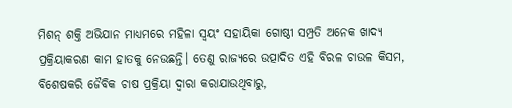ମିଶନ୍ ଶକ୍ତି ଅଭିଯାନ ମାଧ୍ୟମରେ ମହିଳା ସ୍ୱୟଂ ସହାୟିକା ଗୋଷ୍ଠୀ ସମ୍ପ୍ରତି ଅନେକ ଖାଦ୍ୟ ପ୍ରକ୍ରିୟାକରଣ କାମ ହାତକୁ ନେଉଛନ୍ତି। ତେଣୁ ରାଜ୍ୟରେ ଉତ୍ପାଦିତ ଏହି ବିରଳ ଚାଉଳ କିସମ, ବିଶେଷକରି ଜୈବିକ ଚାଷ ପ୍ରକ୍ରିୟା ଦ୍ୱାରା କରାଯାଉଥିବାରୁ,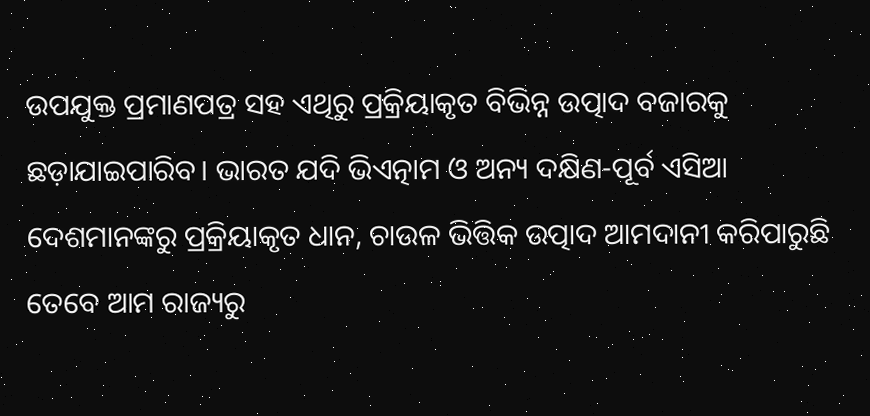ଉପଯୁକ୍ତ ପ୍ରମାଣପତ୍ର ସହ ଏଥିରୁ ପ୍ରକ୍ରିୟାକୃତ ବିଭିନ୍ନ ଉତ୍ପାଦ ବଜାରକୁ ଛଡ଼ାଯାଇପାରିବ। ଭାରତ ଯଦି ଭିଏତ୍ନାମ ଓ ଅନ୍ୟ ଦକ୍ଷିଣ-ପୂର୍ବ ଏସିଆ ଦେଶମାନଙ୍କରୁ ପ୍ରକ୍ରିୟାକୃତ ଧାନ, ଚାଉଳ ଭିତ୍ତିକ ଉତ୍ପାଦ ଆମଦାନୀ କରିପାରୁଛି ତେବେ ଆମ ରାଜ୍ୟରୁ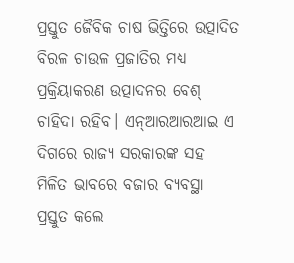ପ୍ରସ୍ତୁତ ଜୈବିକ ଚାଷ ଭିତ୍ତିରେ ଉତ୍ପାଦିତ ବିରଳ ଚାଉଳ ପ୍ରଜାତିର ମଧ୍ୟ ପ୍ରକ୍ରିୟାକରଣ ଉତ୍ପାଦନର ବେଶ୍ ଚାହିଦା ରହିବ। ଏନ୍ଆରଆରଆଇ ଏ ଦିଗରେ ରାଜ୍ୟ ସରକାରଙ୍କ ସହ ମିଳିତ ଭାବରେ ବଜାର ବ୍ୟବସ୍ଥା ପ୍ରସ୍ତୁତ କଲେ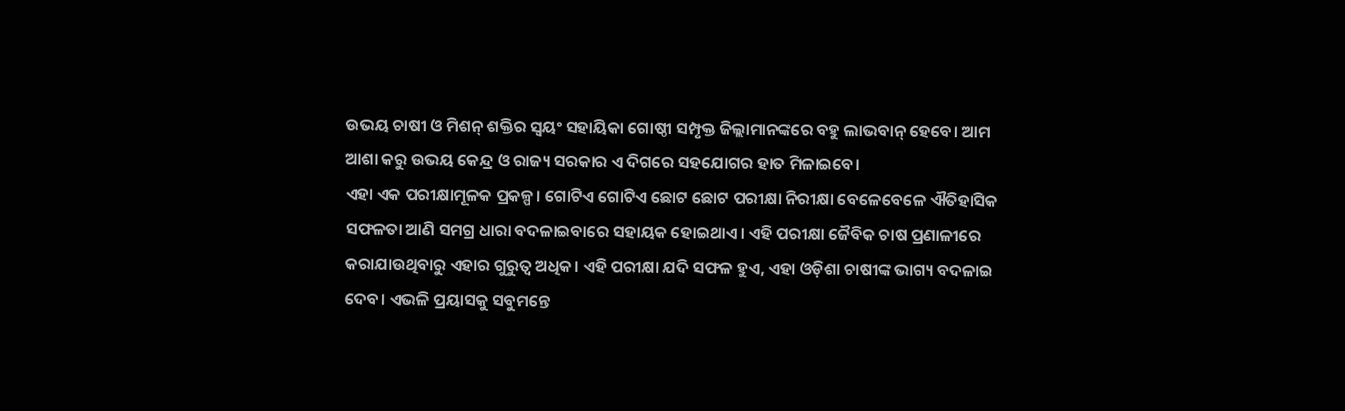ଉଭୟ ଚାଷୀ ଓ ମିଶନ୍ ଶକ୍ତିର ସ୍ୱୟଂ ସହାୟିକା ଗୋଷ୍ଠୀ ସମ୍ପୃକ୍ତ ଜିଲ୍ଲାମାନଙ୍କରେ ବହୁ ଲାଭବାନ୍ ହେବେ। ଆମ ଆଶା କରୁ ଉଭୟ କେନ୍ଦ୍ର ଓ ରାଜ୍ୟ ସରକାର ଏ ଦିଗରେ ସହଯୋଗର ହାତ ମିଳାଇବେ।
ଏହା ଏକ ପରୀକ୍ଷାମୂଳକ ପ୍ରକଳ୍ପ। ଗୋଟିଏ ଗୋଟିଏ ଛୋଟ ଛୋଟ ପରୀକ୍ଷା ନିରୀକ୍ଷା ବେଳେବେଳେ ଐତିହାସିକ ସଫଳତା ଆଣି ସମଗ୍ର ଧାରା ବଦଳାଇବାରେ ସହାୟକ ହୋଇଥାଏ। ଏହି ପରୀକ୍ଷା ଜୈବିକ ଚାଷ ପ୍ରଣାଳୀରେ କରାଯାଉଥିବାରୁ ଏହାର ଗୁରୁତ୍ୱ ଅଧିକ। ଏହି ପରୀକ୍ଷା ଯଦି ସଫଳ ହୁଏ, ଏହା ଓଡ଼ିଶା ଚାଷୀଙ୍କ ଭାଗ୍ୟ ବଦଳାଇ ଦେବ। ଏଭଳି ପ୍ରୟାସକୁ ସବୁମନ୍ତେ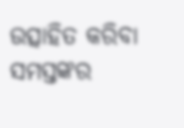ଉତ୍ସାହିତ କରିବା ସମସ୍ତଙ୍କର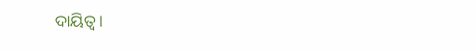ଦାୟିତ୍ୱ।